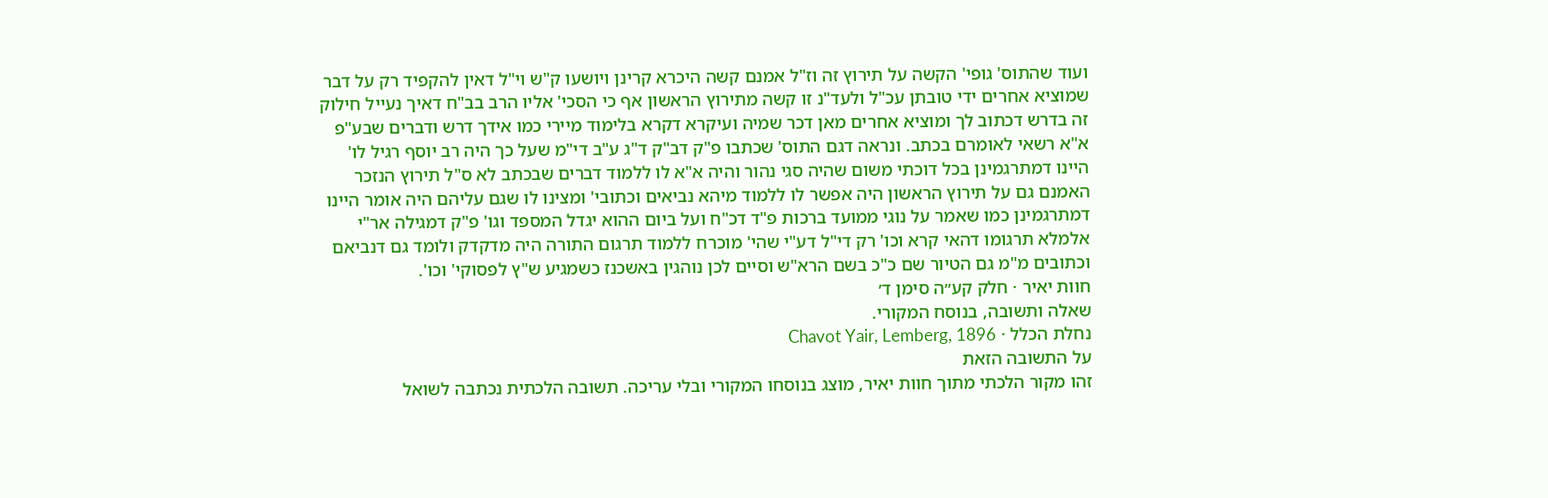ועוד שהתוס' גופי' הקשה על תירוץ זה וז"ל אמנם קשה היכרא קרינן ויושעו ק"ש וי"ל דאין להקפיד רק על דבר שמוציא אחרים ידי טובתן עכ"ל ולעד"נ זו קשה מתירוץ הראשון אף כי הסכי' אליו הרב בב"ח דאיך נעייל חילוק זה בדרש דכתוב לך ומוציא אחרים מאן דכר שמיה ועיקרא דקרא בלימוד מיירי כמו אידך דרש ודברים שבע"פ א"א רשאי לאומרם בכתב. ונראה דגם התוס' שכתבו פ"ק דב"ק ד"ג ע"ב די"מ שעל כך היה רב יוסף רגיל לו' היינו דמתרגמינן בכל דוכתי משום שהיה סגי נהור והיה א"א לו ללמוד דברים שבכתב לא ס"ל תירוץ הנזכר האמנם גם על תירוץ הראשון היה אפשר לו ללמוד מיהא נביאים וכתובי' ומצינו לו שגם עליהם היה אומר היינו דמתרגמינן כמו שאמר על נוגי ממועד ברכות פ"ד דכ"ח ועל ביום ההוא יגדל המספד וגו' פ"ק דמגילה אר"י אלמלא תרגומו דהאי קרא וכו' רק די"ל דע"י שהי' מוכרח ללמוד תרגום התורה היה מדקדק ולומד גם דנביאם וכתובים מ"מ גם הטיור שם כ"כ בשם הרא"ש וסיים לכן נוהגין באשכנז כשמגיע ש"ץ לפסוקי' וכו'.
חוות יאיר · חלק קע״ה סימן ד׳
שאלה ותשובה, בנוסח המקורי.
נחלת הכלל · Chavot Yair, Lemberg, 1896
על התשובה הזאת
זהו מקור הלכתי מתוך חוות יאיר, מוצג בנוסחו המקורי ובלי עריכה. תשובה הלכתית נכתבה לשואל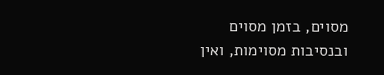מסוים, בזמן מסוים ובנסיבות מסוימות, ואין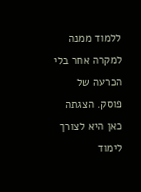ללמוד ממנה למקרה אחר בלי הכרעה של פוסק. הצגתה כאן היא לצורך לימוד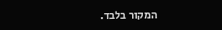המקור בלבד.